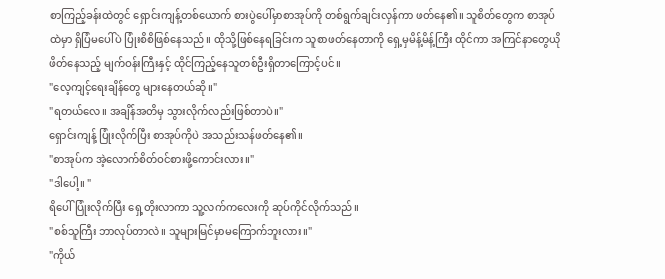စာကြည့်ခန်းထဲတွင် ရှောင်းကျန့်တစ်ယောက် စားပွဲပေါ်မှာစာအုပ်ကို တစ်ရွက်ချင်းလှန်ကာ ဖတ်နေ၏။ သူစိတ်တွေက စာအုပ်ထဲမှာ ရှိပြံမပေါ်ပဲ ပြုံးစိစိဖြစ်နေသည်။ ထိုသို့ဖြစ်နေရခြင်းက သူစာဖတ်နေတာကို ရှေ့မှမိန့်မိန့်ကြီး ထိုင်ကာ အကြင်နာတွေယိုဖိတ်နေသည့် မျက်ဝန်းကြီးနှင့် ထိုင်ကြည့်နေသူတစ်ဦးရှိတာကြောင့်ပင်။
"လေ့ကျင့်ရေးချိန်တွေ များနေတယ်ဆို။"
"ရတယ်လေ။ အချိန်အတိမှ သွားလိုက်လည်းဖြစ်တာပဲ။"
ရှောင်းကျန့် ပြုံးလိုက်ပြီး စာအုပ်ကိုပဲ အသည်းသန်ဖတ်နေ၏။
"စာအုပ်က အဲ့လောက်စိတ်ဝင်စားဖို့ကောင်းလား။"
"ဒါပေါ့။ "
ရိပေါ် ပြုံးလိုက်ပြီး ရှေ့တိုးလာကာ သူ့လက်ကလေးကို ဆုပ်ကိုင်လိုက်သည်။
"စစ်သူကြီး ဘာလုပ်တာလဲ။ သူများမြင်မှာမကြောက်ဘူးလား။"
"ကိုယ်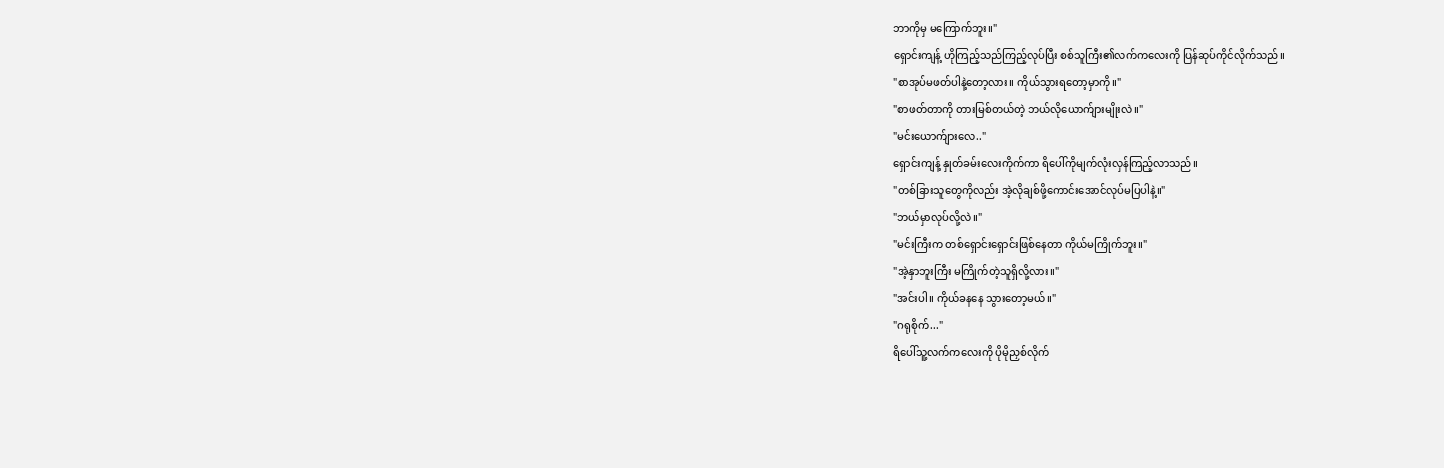ဘာကိုမှ မကြောက်ဘူး။"
ရှောင်းကျန့် ဟိုကြည့်သည်ကြည့်လုပ်ပြီး စစ်သူကြီး၏လက်ကလေးကို ပြန်ဆုပ်ကိုင်လိုက်သည်။
"စာအုပ်မဖတ်ပါနဲ့တော့လား။ ကိုယ်သွားရတော့မှာကို။"
"စာဖတ်တာကို တားမြစ်တယ်တဲ့ ဘယ်လိုယောက်ျားမျိုးလဲ။"
"မင်းယောက်ျားလေ.."
ရှောင်းကျန့် နှုတ်ခမ်းလေးကိုက်ကာ ရိပေါ်ကိုမျက်လုံးလှန်ကြည့်လာသည်။
"တစ်ခြားသူတွေကိုလည်း အဲ့လိုချစ်ဖို့ကောင်းအောင်လုပ်မပြပါနဲ့။"
"ဘယ်မှာလုပ်လို့လဲ။"
"မင်းကြီးက တစ်ရှောင်းရှောင်းဖြစ်နေတာ ကိုယ်မကြိုက်ဘူး။"
"အဲ့နှာဘူးကြီး မကြိုက်တဲ့သူရှိလို့လား။"
"အင်းပါ။ ကိုယ်ခနနေ သွားတော့မယ်။"
"ဂရုစိုက်..."
ရိပေါ်သူ့လက်ကလေးကို ပိုမိုညှစ်လိုက်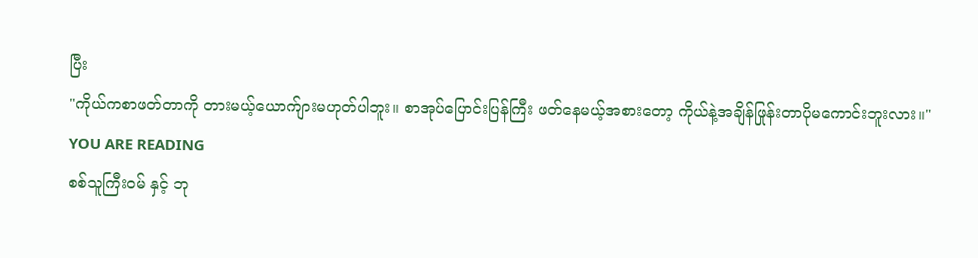ပြီး
"ကိုယ်ကစာဖတ်တာကို တားမယ့်ယောက်ျားမဟုတ်ပါဘူး။ စာအုပ်ပြောင်းပြန်ကြီး ဖတ်နေမယ့်အစားတော့ ကိုယ်နဲ့အချိန်ဖြုန်းတာပိုမကောင်းဘူးလား။"
YOU ARE READING
စစ်သူကြီးဝမ် နှင့် ဘု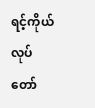ရင့်ကိုယ်လုပ်တော်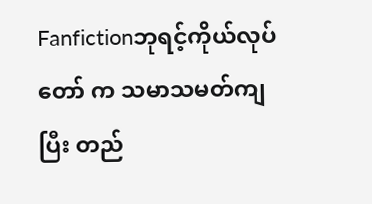Fanfictionဘုရင့်ကိုယ်လုပ်တော် က သမာသမတ်ကျပြီး တည်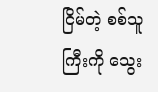ငြိမ်တဲ့ စစ်သူကြီးကို သွေး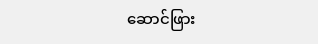ဆောင်ဖြား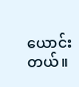ယောင်းတယ်။